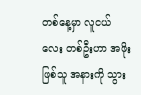တစ်နေ့မှာ လူငယ်လေး တစ်ဦးဟာ အဖိုး ဖြစ်သူ အနားကို သွား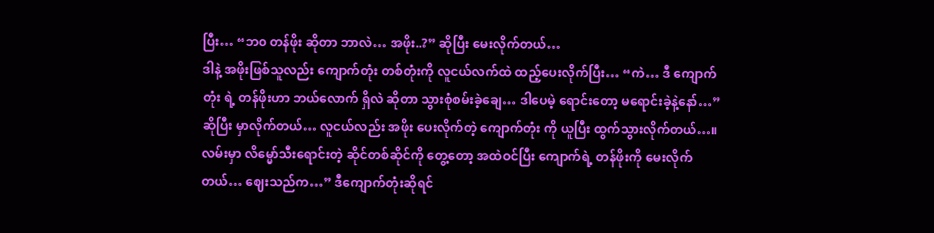ပြီး… “ဘ၀ တန်ဖိုး ဆိုတာ ဘာလဲ… အဖိုး..?” ဆိုပြီး မေးလိုက်တယ်…
ဒါနဲ့ အဖိုးဖြစ်သူလည်း ကျောက်တုံး တစ်တုံးကို လူငယ်လက်ထဲ ထည့်ပေးလိုက်ပြီး… “ကဲ… ဒီ ကျောက်တုံး ရဲ့ တန်ဖိုးဟာ ဘယ်လောက် ရှိလဲ ဆိုတာ သွားစုံစမ်းခဲ့ချေ… ဒါပေမဲ့ ရောင်းတော့ မရောင်းခဲ့နဲ့နော်…” ဆိုပြီး မှာလိုက်တယ်… လူငယ်လည်း အဖိုး ပေးလိုက်တဲ့ ကျောက်တုံး ကို ယူပြီး ထွက်သွားလိုက်တယ်…။ လမ်းမှာ လိမ္မော်သီးရောင်းတဲ့ ဆိုင်တစ်ဆိုင်ကို တွေ့တော့ အထဲဝင်ပြီး ကျောက်ရဲ့ တန်ဖိုးကို မေးလိုက်တယ်… ဈေးသည်က…” ဒီကျောက်တုံးဆိုရင်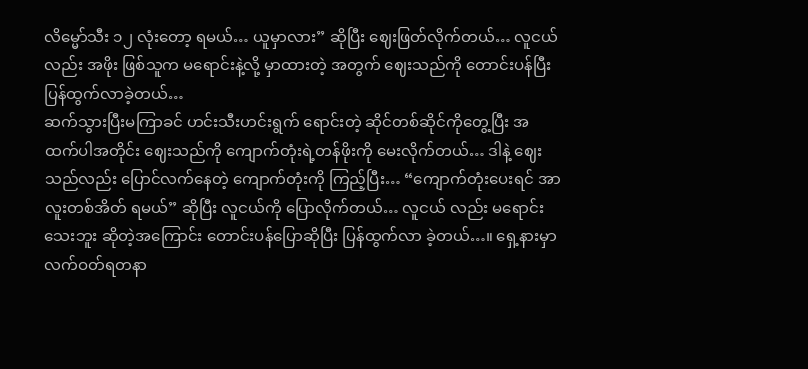လိမ္မော်သီး ၁၂ လုံးတော့ ရမယ်… ယူမှာလား” ဆိုပြီး ဈေးဖြတ်လိုက်တယ်… လူငယ်လည်း အဖိုး ဖြစ်သူက မရောင်းနဲ့လို့ မှာထားတဲ့ အတွက် ဈေးသည်ကို တောင်းပန်ပြီး ပြန်ထွက်လာခဲ့တယ်…
ဆက်သွားပြီးမကြာခင် ဟင်းသီးဟင်းရွက် ရောင်းတဲ့ ဆိုင်တစ်ဆိုင်ကိုတွေ့ပြီး အထက်ပါအတိုင်း ဈေးသည်ကို ကျောက်တုံးရဲ့တန်ဖိုးကို မေးလိုက်တယ်… ဒါနဲ့ ဈေးသည်လည်း ပြောင်လက်နေတဲ့ ကျောက်တုံးကို ကြည့်ပြီး… “ကျောက်တုံးပေးရင် အာလူးတစ်အိတ် ရမယ်” ဆိုပြီး လူငယ်ကို ပြောလိုက်တယ်… လူငယ် လည်း မရောင်းသေးဘူး ဆိုတဲ့အကြောင်း တောင်းပန်ပြောဆိုပြီး ပြန်ထွက်လာ ခဲ့တယ်…။ ရှေ့နားမှာ လက်ဝတ်ရတနာ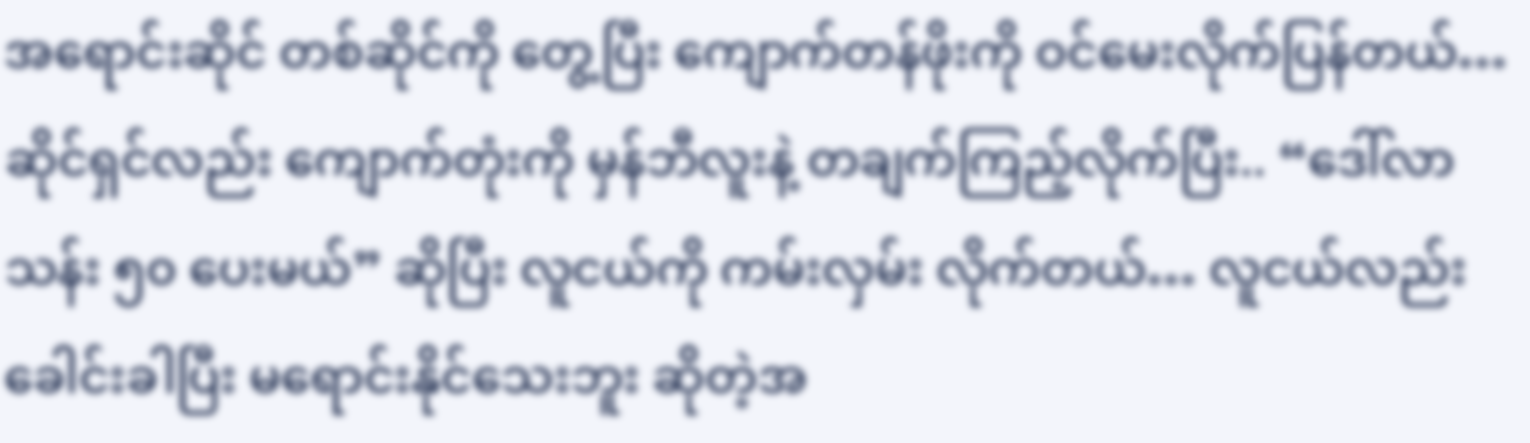အရောင်းဆိုင် တစ်ဆိုင်ကို တွေ့ပြီး ကျောက်တန်ဖိုးကို ဝင်မေးလိုက်ပြန်တယ်… ဆိုင်ရှင်လည်း ကျောက်တုံးကို မှန်ဘီလူးနဲ့ တချက်ကြည့်လိုက်ပြီး.. “ဒေါ်လာ သန်း ၅၀ ပေးမယ်” ဆိုပြီး လူငယ်ကို ကမ်းလှမ်း လိုက်တယ်… လူငယ်လည်း ခေါင်းခါပြီး မရောင်းနိုင်သေးဘူး ဆိုတဲ့အ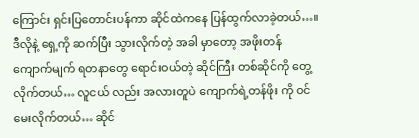ကြောင်း ရှင်းပြတောင်းပန်ကာ ဆိုင်ထဲကနေ ပြန်ထွက်လာခဲ့တယ်…။
ဒီလိုနဲ့ ရှေ့ကို ဆက်ပြီး သွားလိုက်တဲ့ အခါ မှာတော့ အဖိုးတန် ကျောက်မျက် ရတနာတွေ ရောင်းဝယ်တဲ့ ဆိုင်ကြီး တစ်ဆိုင်ကို တွေ့လိုက်တယ်… လူငယ် လည်း အလားတူပဲ ကျောက်ရဲ့တန်ဖိုး ကို ဝင်မေးလိုက်တယ်… ဆိုင်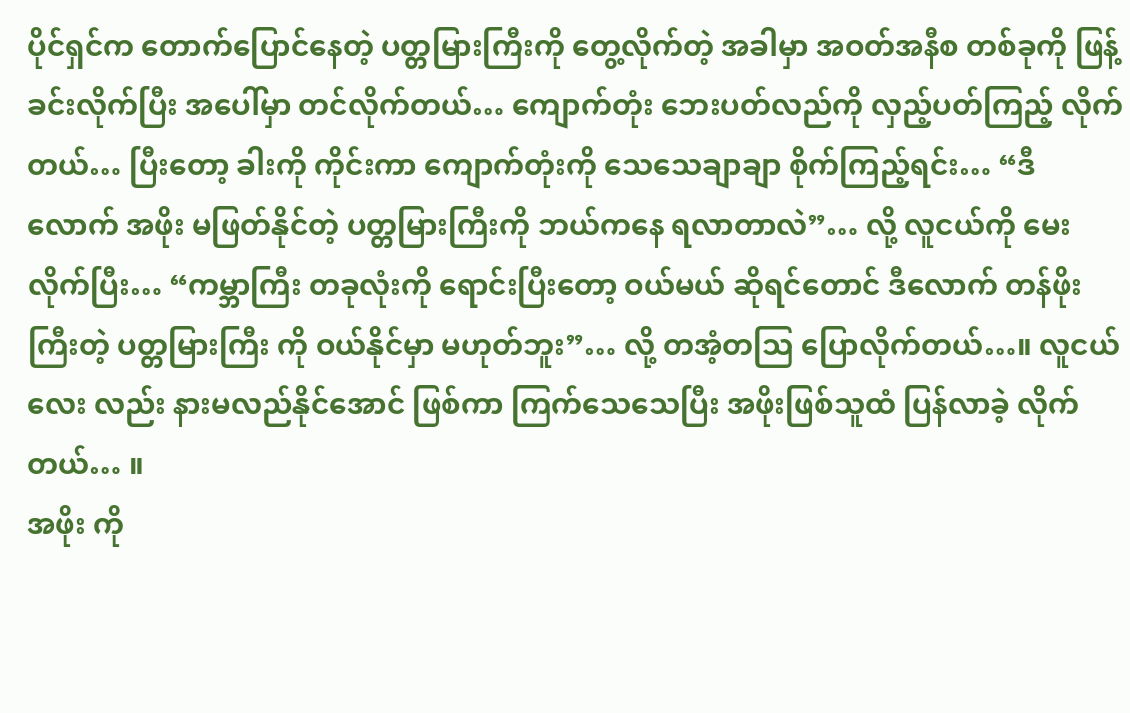ပိုင်ရှင်က တောက်ပြောင်နေတဲ့ ပတ္တမြားကြီးကို တွေ့လိုက်တဲ့ အခါမှာ အဝတ်အနီစ တစ်ခုကို ဖြန့်ခင်းလိုက်ပြီး အပေါ်မှာ တင်လိုက်တယ်… ကျောက်တုံး ဘေးပတ်လည်ကို လှည့်ပတ်ကြည့် လိုက်တယ်… ပြီးတော့ ခါးကို ကိုင်းကာ ကျောက်တုံးကို သေသေချာချာ စိုက်ကြည့်ရင်း… “ဒီလောက် အဖိုး မဖြတ်နိုင်တဲ့ ပတ္တမြားကြီးကို ဘယ်ကနေ ရလာတာလဲ”… လို့ လူငယ်ကို မေးလိုက်ပြီး… “ကမ္ဘာကြီး တခုလုံးကို ရောင်းပြီးတော့ ဝယ်မယ် ဆိုရင်တောင် ဒီလောက် တန်ဖိုး ကြီးတဲ့ ပတ္တမြားကြီး ကို ဝယ်နိုင်မှာ မဟုတ်ဘူး”… လို့ တအံ့တသြ ပြောလိုက်တယ်…။ လူငယ်လေး လည်း နားမလည်နိုင်အောင် ဖြစ်ကာ ကြက်သေသေပြီး အဖိုးဖြစ်သူထံ ပြန်လာခဲ့ လိုက်တယ်… ။
အဖိုး ကို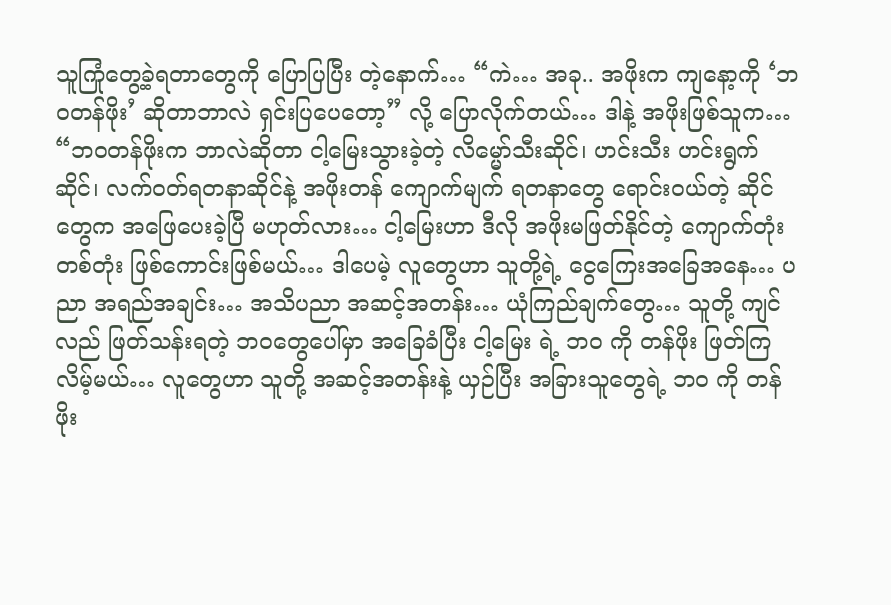သူကြုံတွေ့ခဲ့ရတာတွေကို ပြောပြပြီး တဲ့နောက်… “ကဲ… အခု.. အဖိုးက ကျနော့ကို ‘ဘဝတန်ဖိုး’ ဆိုတာဘာလဲ ရှင်းပြပေတော့” လို့ ပြောလိုက်တယ်… ဒါနဲ့ အဖိုးဖြစ်သူက… “ဘဝတန်ဖိုးက ဘာလဲဆိုတာ ငါ့မြေးသွားခဲ့တဲ့ လိမ္မော်သီးဆိုင်၊ ဟင်းသီး ဟင်းရွက်ဆိုင်၊ လက်ဝတ်ရတနာဆိုင်နဲ့ အဖိုးတန် ကျောက်မျက် ရတနာတွေ ရောင်းဝယ်တဲ့ ဆိုင်တွေက အဖြေပေးခဲ့ပြီ မဟုတ်လား… ငါ့မြေးဟာ ဒီလို အဖိုးမဖြတ်နိုင်တဲ့ ကျောက်တုံးတစ်တုံး ဖြစ်ကောင်းဖြစ်မယ်… ဒါပေမဲ့ လူတွေဟာ သူတို့ရဲ့ ငွေကြေးအခြေအနေ… ပညာ အရည်အချင်း… အသိပညာ အဆင့်အတန်း… ယုံကြည်ချက်တွေ… သူတို့ ကျင်လည် ဖြတ်သန်းရတဲ့ ဘဝတွေပေါ်မှာ အခြေခံပြီး ငါ့မြေး ရဲ့ ဘ၀ ကို တန်ဖိုး ဖြတ်ကြလိမ့်မယ်… လူတွေဟာ သူတို့ အဆင့်အတန်းနဲ့ ယှဉ်ပြီး အခြားသူတွေရဲ့ ဘ၀ ကို တန်ဖိုး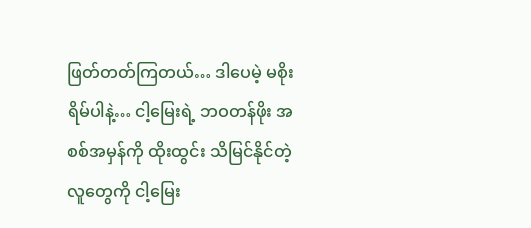ဖြတ်တတ်ကြတယ်… ဒါပေမဲ့ မစိုးရိမ်ပါနဲ့… ငါ့မြေးရဲ့ ဘဝတန်ဖိုး အစစ်အမှန်ကို ထိုးထွင်း သိမြင်နိုင်တဲ့ လူတွေကို ငါ့မြေး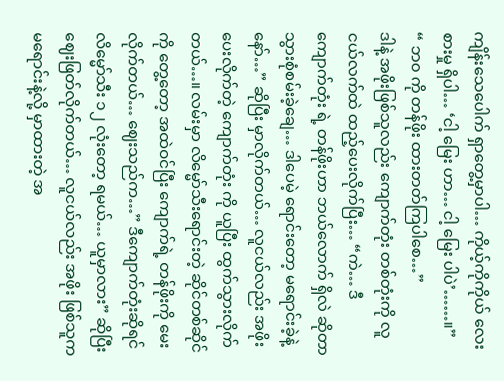ကျိန်းသေပေါက် ရှာတွေ့မှာပါ… ကိုယ့်ကိုကိုယ် လေးစားမှု ရှိပါ… ‘ငါ့ မြေး ဟာ… ငါ့ မြေး ပါပဲ’……။”
“ ဘ၀ ကို တန်ဖိုး ထားတတ်ကြပါစေ…”
ဒါနဲ့ အဖိုးဖြစ်သူလည်း ကျောက်တုံး တစ်တုံးကို လူငယ်လက်ထဲ ထည့်ပေးလိုက်ပြီး… “ကဲ… ဒီ ကျောက်တုံး ရဲ့ တန်ဖိုးဟာ ဘယ်လောက် ရှိလဲ ဆိုတာ သွားစုံစမ်းခဲ့ချေ… ဒါပေမဲ့ ရောင်းတော့ မရောင်းခဲ့နဲ့နော်…” ဆိုပြီး မှာလိုက်တယ်… လူငယ်လည်း အဖိုး ပေးလိုက်တဲ့ ကျောက်တုံး ကို ယူပြီး ထွက်သွားလိုက်တယ်…။ လမ်းမှာ လိမ္မော်သီးရောင်းတဲ့ ဆိုင်တစ်ဆိုင်ကို တွေ့တော့ အထဲဝင်ပြီး ကျောက်ရဲ့ တန်ဖိုးကို မေးလိုက်တယ်… ဈေးသည်က…” ဒီကျောက်တုံးဆိုရင် လိမ္မော်သီး ၁၂ လုံးတော့ ရမယ်… ယူမှာလား” ဆိုပြီး ဈေးဖြတ်လိုက်တယ်… လူငယ်လည်း အဖိုး ဖြစ်သူက မရောင်းနဲ့လို့ မှာထားတဲ့ အ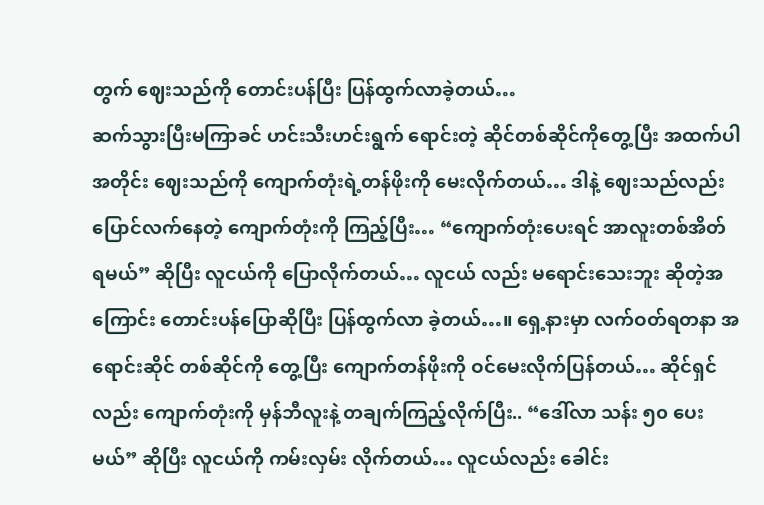တွက် ဈေးသည်ကို တောင်းပန်ပြီး ပြန်ထွက်လာခဲ့တယ်…
ဆက်သွားပြီးမကြာခင် ဟင်းသီးဟင်းရွက် ရောင်းတဲ့ ဆိုင်တစ်ဆိုင်ကိုတွေ့ပြီး အထက်ပါအတိုင်း ဈေးသည်ကို ကျောက်တုံးရဲ့တန်ဖိုးကို မေးလိုက်တယ်… ဒါနဲ့ ဈေးသည်လည်း ပြောင်လက်နေတဲ့ ကျောက်တုံးကို ကြည့်ပြီး… “ကျောက်တုံးပေးရင် အာလူးတစ်အိတ် ရမယ်” ဆိုပြီး လူငယ်ကို ပြောလိုက်တယ်… လူငယ် လည်း မရောင်းသေးဘူး ဆိုတဲ့အကြောင်း တောင်းပန်ပြောဆိုပြီး ပြန်ထွက်လာ ခဲ့တယ်…။ ရှေ့နားမှာ လက်ဝတ်ရတနာ အရောင်းဆိုင် တစ်ဆိုင်ကို တွေ့ပြီး ကျောက်တန်ဖိုးကို ဝင်မေးလိုက်ပြန်တယ်… ဆိုင်ရှင်လည်း ကျောက်တုံးကို မှန်ဘီလူးနဲ့ တချက်ကြည့်လိုက်ပြီး.. “ဒေါ်လာ သန်း ၅၀ ပေးမယ်” ဆိုပြီး လူငယ်ကို ကမ်းလှမ်း လိုက်တယ်… လူငယ်လည်း ခေါင်း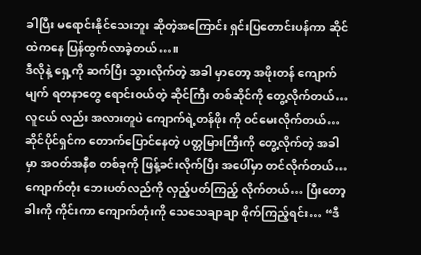ခါပြီး မရောင်းနိုင်သေးဘူး ဆိုတဲ့အကြောင်း ရှင်းပြတောင်းပန်ကာ ဆိုင်ထဲကနေ ပြန်ထွက်လာခဲ့တယ်…။
ဒီလိုနဲ့ ရှေ့ကို ဆက်ပြီး သွားလိုက်တဲ့ အခါ မှာတော့ အဖိုးတန် ကျောက်မျက် ရတနာတွေ ရောင်းဝယ်တဲ့ ဆိုင်ကြီး တစ်ဆိုင်ကို တွေ့လိုက်တယ်… လူငယ် လည်း အလားတူပဲ ကျောက်ရဲ့တန်ဖိုး ကို ဝင်မေးလိုက်တယ်… ဆိုင်ပိုင်ရှင်က တောက်ပြောင်နေတဲ့ ပတ္တမြားကြီးကို တွေ့လိုက်တဲ့ အခါမှာ အဝတ်အနီစ တစ်ခုကို ဖြန့်ခင်းလိုက်ပြီး အပေါ်မှာ တင်လိုက်တယ်… ကျောက်တုံး ဘေးပတ်လည်ကို လှည့်ပတ်ကြည့် လိုက်တယ်… ပြီးတော့ ခါးကို ကိုင်းကာ ကျောက်တုံးကို သေသေချာချာ စိုက်ကြည့်ရင်း… “ဒီ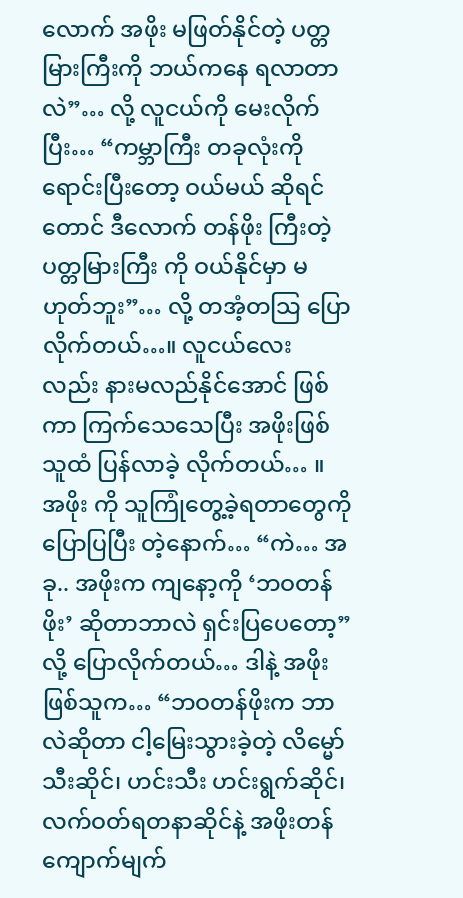လောက် အဖိုး မဖြတ်နိုင်တဲ့ ပတ္တမြားကြီးကို ဘယ်ကနေ ရလာတာလဲ”… လို့ လူငယ်ကို မေးလိုက်ပြီး… “ကမ္ဘာကြီး တခုလုံးကို ရောင်းပြီးတော့ ဝယ်မယ် ဆိုရင်တောင် ဒီလောက် တန်ဖိုး ကြီးတဲ့ ပတ္တမြားကြီး ကို ဝယ်နိုင်မှာ မဟုတ်ဘူး”… လို့ တအံ့တသြ ပြောလိုက်တယ်…။ လူငယ်လေး လည်း နားမလည်နိုင်အောင် ဖြစ်ကာ ကြက်သေသေပြီး အဖိုးဖြစ်သူထံ ပြန်လာခဲ့ လိုက်တယ်… ။
အဖိုး ကို သူကြုံတွေ့ခဲ့ရတာတွေကို ပြောပြပြီး တဲ့နောက်… “ကဲ… အခု.. အဖိုးက ကျနော့ကို ‘ဘဝတန်ဖိုး’ ဆိုတာဘာလဲ ရှင်းပြပေတော့” လို့ ပြောလိုက်တယ်… ဒါနဲ့ အဖိုးဖြစ်သူက… “ဘဝတန်ဖိုးက ဘာလဲဆိုတာ ငါ့မြေးသွားခဲ့တဲ့ လိမ္မော်သီးဆိုင်၊ ဟင်းသီး ဟင်းရွက်ဆိုင်၊ လက်ဝတ်ရတနာဆိုင်နဲ့ အဖိုးတန် ကျောက်မျက်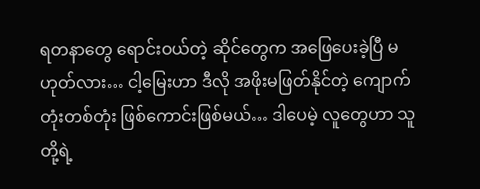ရတနာတွေ ရောင်းဝယ်တဲ့ ဆိုင်တွေက အဖြေပေးခဲ့ပြီ မဟုတ်လား… ငါ့မြေးဟာ ဒီလို အဖိုးမဖြတ်နိုင်တဲ့ ကျောက်တုံးတစ်တုံး ဖြစ်ကောင်းဖြစ်မယ်… ဒါပေမဲ့ လူတွေဟာ သူတို့ရဲ့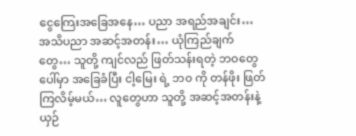ငွေကြေးအခြေအနေ… ပညာ အရည်အချင်း… အသိပညာ အဆင့်အတန်း… ယုံကြည်ချက်တွေ… သူတို့ ကျင်လည် ဖြတ်သန်းရတဲ့ ဘဝတွေပေါ်မှာ အခြေခံပြီး ငါ့မြေး ရဲ့ ဘ၀ ကို တန်ဖိုး ဖြတ်ကြလိမ့်မယ်… လူတွေဟာ သူတို့ အဆင့်အတန်းနဲ့ ယှဉ်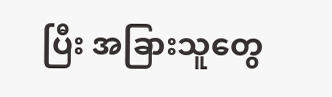ပြီး အခြားသူတွေ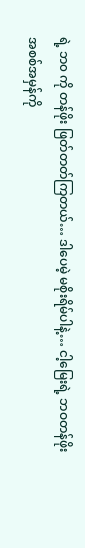ရဲ့ ဘ၀ ကို တန်ဖိုး ဖြတ်တတ်ကြတယ်… ဒါပေမဲ့ မစိုးရိမ်ပါနဲ့… ငါ့မြေးရဲ့ ဘဝတန်ဖိုး အစစ်အမှန်ကို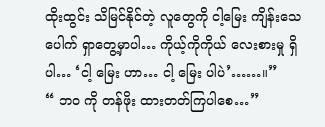ထိုးထွင်း သိမြင်နိုင်တဲ့ လူတွေကို ငါ့မြေး ကျိန်းသေပေါက် ရှာတွေ့မှာပါ… ကိုယ့်ကိုကိုယ် လေးစားမှု ရှိပါ… ‘ငါ့ မြေး ဟာ… ငါ့ မြေး ပါပဲ’……။”
“ ဘ၀ ကို တန်ဖိုး ထားတတ်ကြပါစေ…”